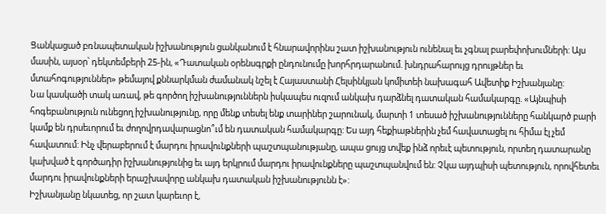Ցանկացած բռնապետական իշխանություն ցանկանում է հնարավորինս շատ իշխանություն ունենալ եւ չգնալ բարեփոխումների: Այս մասին, այսօր՝ դեկտեմբերի 25-ին, «Դատական օրենսգրքի ընդունումը խորհրդարանում. խնդրահարույց դրույթներ եւ մտահոգություններ» թեմայով քննարկման ժամանակ նշել է Հայաստանի Հելսինկյան կոմիտեի նախագահ Ավետիք Իշխանյանը:
Նա կասկածի տակ առավ, թե գործող իշխանություններն իսկապես ուզում անկախ դարձնել դատական համակարգը. «Այնպիսի հոգեբանություն ունեցող իշխանությունը, որը մենք տեսել ենք տարիներ շարունակ, մարտի 1 տեսած իշխանությունները հանկարծ բարի կամք են դրսեւորում եւ ժողովրդավարացնո՞ւմ են դատական համակարգը: Ես այդ հեքիաթներին չեմ հավատացել ու հիմա էլ չեմ հավատում: Ինչ վերաբերում է մարդու իրավունքների պաշտպանությանը, ապա ցույց տվեք ինձ որեւէ պետություն, որտեղ դատարանը կախված է գործադիր իշխանությունից եւ այդ երկրում մարդու իրավունքները պաշտպանվում են: Չկա այդպիսի պետություն, որովհետեւ մարդու իրավունքների երաշխավորը անկախ դատական իշխանությունն է»:
Իշխանյանը նկատեց, որ շատ կարեւոր է,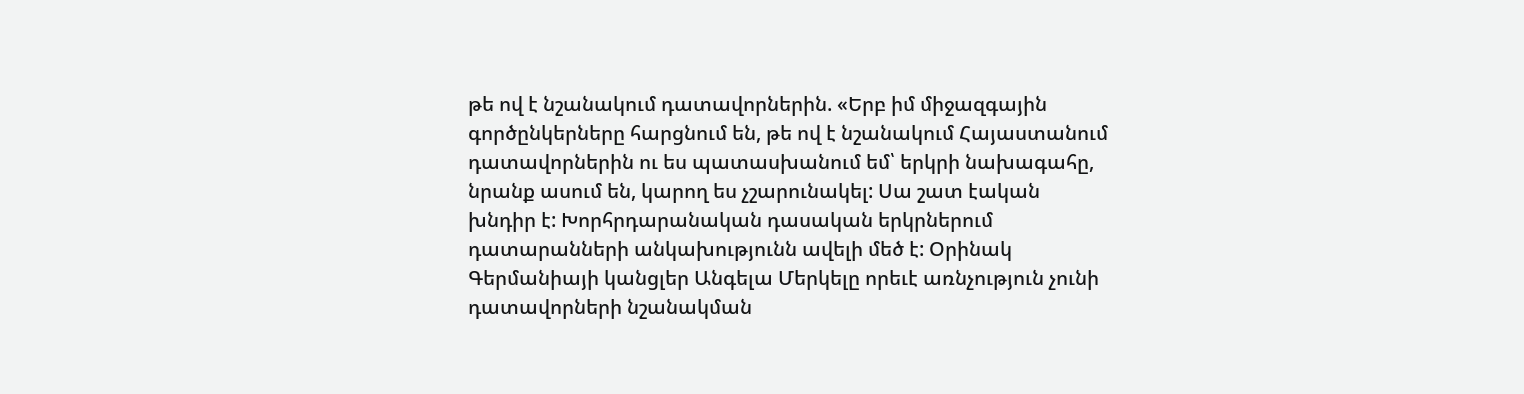թե ով է նշանակում դատավորներին. «Երբ իմ միջազգային գործընկերները հարցնում են, թե ով է նշանակում Հայաստանում դատավորներին ու ես պատասխանում եմ՝ երկրի նախագահը, նրանք ասում են, կարող ես չշարունակել: Սա շատ էական խնդիր է: Խորհրդարանական դասական երկրներում դատարանների անկախությունն ավելի մեծ է: Օրինակ Գերմանիայի կանցլեր Անգելա Մերկելը որեւէ առնչություն չունի դատավորների նշանակման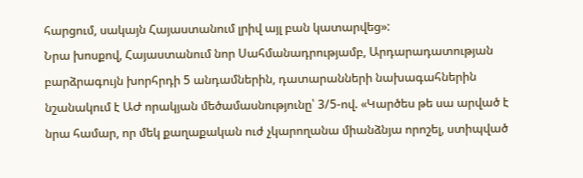հարցում, սակայն Հայաստանում լրիվ այլ բան կատարվեց»:
Նրա խոսքով, Հայաստանում նոր Սահմանադրությամբ, Արդարադատության բարձրագույն խորհրդի 5 անդամներին, դատարանների նախագահներին նշանակում է ԱԺ որակյան մեծամասնությունը՝ 3/5-ով. «Կարծես թե սա արված է նրա համար, որ մեկ քաղաքական ուժ չկարողանա միանձնյա որոշել, ստիպված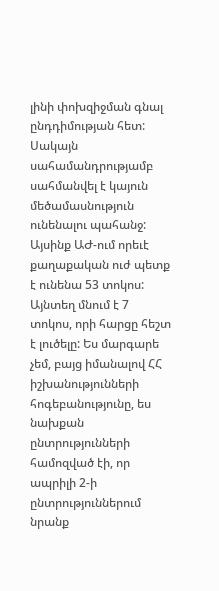լինի փոխզիջման գնալ ընդդիմության հետ: Սակայն սահամանդրությամբ սահմանվել է կայուն մեծամասնություն ունենալու պահանջ: Այսինք ԱԺ-ում որեւէ քաղաքական ուժ պետք է ունենա 53 տոկոս: Այնտեղ մնում է 7 տոկոս, որի հարցը հեշտ է լուծելը: Ես մարգարե չեմ, բայց իմանալով ՀՀ իշխանությունների հոգեբանությունը, ես նախքան ընտրությունների համոզված էի, որ ապրիլի 2-ի ընտրություններում նրանք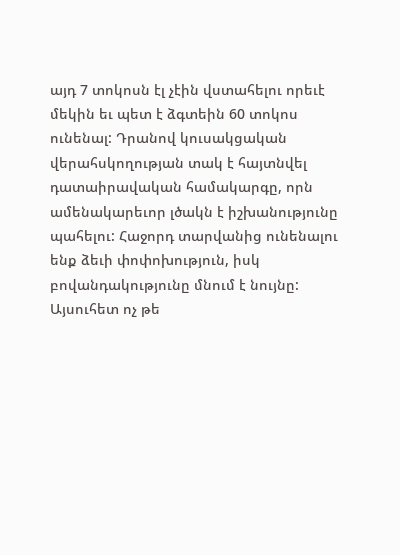այդ 7 տոկոսն էլ չէին վստահելու որեւէ մեկին եւ պետ է ձգտեին 60 տոկոս ունենալ: Դրանով կուսակցական վերահսկողության տակ է հայտնվել դատաիրավական համակարգը, որն ամենակարեւոր լծակն է իշխանությունը պահելու: Հաջորդ տարվանից ունենալու ենք ձեւի փոփոխություն, իսկ բովանդակությունը մնում է նույնը: Այսուհետ ոչ թե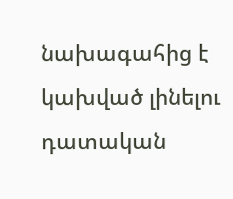նախագահից է կախված լինելու դատական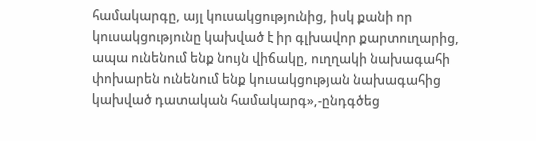համակարգը, այլ կուսակցությունից, իսկ քանի որ կուսակցությունը կախված է իր գլխավոր քարտուղարից, ապա ունենում ենք նույն վիճակը, ուղղակի նախագահի փոխարեն ունենում ենք կուսակցության նախագահից կախված դատական համակարգ»,-ընդգծեց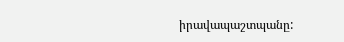իրավապաշտպանը: